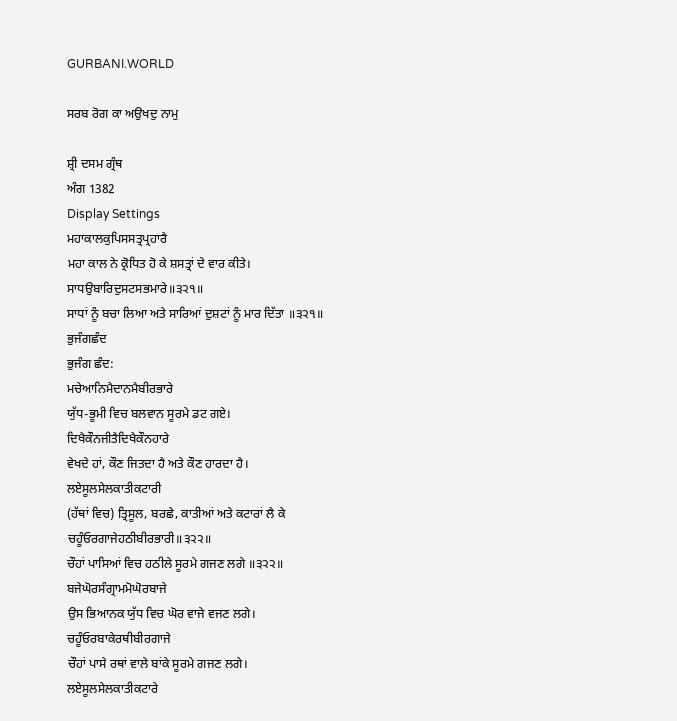GURBANI.WORLD

ਸਰਬ ਰੋਗ ਕਾ ਅਉਖਦੁ ਨਾਮੁ

ਸ਼੍ਰੀ ਦਸਮ ਗ੍ਰੰਥ
ਅੰਗ 1382
Display Settings
ਮਹਾਕਾਲਕੁਪਿਸਸਤ੍ਰਪ੍ਰਹਾਰੈ
ਮਹਾ ਕਾਲ ਨੇ ਕ੍ਰੋਧਿਤ ਹੋ ਕੇ ਸ਼ਸਤ੍ਰਾਂ ਦੇ ਵਾਰ ਕੀਤੇ।
ਸਾਧਉਬਾਰਿਦੁਸਟਸਭਮਾਰੇ॥੩੨੧॥
ਸਾਧਾਂ ਨੂੰ ਬਚਾ ਲਿਆ ਅਤੇ ਸਾਰਿਆਂ ਦੁਸ਼ਟਾਂ ਨੂੰ ਮਾਰ ਦਿੱਤਾ ॥੩੨੧॥
ਭੁਜੰਗਛੰਦ
ਭੁਜੰਗ ਛੰਦ:
ਮਚੇਆਨਿਮੈਦਾਨਮੈਬੀਰਭਾਰੇ
ਯੁੱਧ-ਭੂਮੀ ਵਿਚ ਬਲਵਾਨ ਸੂਰਮੇ ਡਟ ਗਏ।
ਦਿਖੈਕੌਨਜੀਤੈਦਿਖੈਕੌਨਹਾਰੇ
ਵੇਖਦੇ ਹਾਂ, ਕੌਣ ਜਿਤਦਾ ਹੈ ਅਤੇ ਕੌਣ ਹਾਰਦਾ ਹੈ।
ਲਏਸੂਲਸੇਲਕਾਤੀਕਟਾਰੀ
(ਹੱਥਾਂ ਵਿਚ) ਤ੍ਰਿਸੂਲ, ਬਰਛੇ, ਕਾਤੀਆਂ ਅਤੇ ਕਟਾਰਾਂ ਲੈ ਕੇ
ਚਹੂੰਓਰਗਾਜੇਹਠੀਬੀਰਭਾਰੀ॥੩੨੨॥
ਚੌਹਾਂ ਪਾਸਿਆਂ ਵਿਚ ਹਠੀਲੇ ਸੂਰਮੇ ਗਜਣ ਲਗੇ ॥੩੨੨॥
ਬਜੇਘੋਰਸੰਗ੍ਰਾਮਮੋਘੋਰਬਾਜੇ
ਉਸ ਭਿਆਨਕ ਯੁੱਧ ਵਿਚ ਘੋਰ ਵਾਜੇ ਵਜਣ ਲਗੇ।
ਚਹੂੰਓਰਬਾਕੇਰਥੀਬੀਰਗਾਜੇ
ਚੌਹਾਂ ਪਾਸੇ ਰਥਾਂ ਵਾਲੇ ਬਾਂਕੇ ਸੂਰਮੇ ਗਜਣ ਲਗੇ।
ਲਏਸੂਲਸੇਲਕਾਤੀਕਟਾਰੇ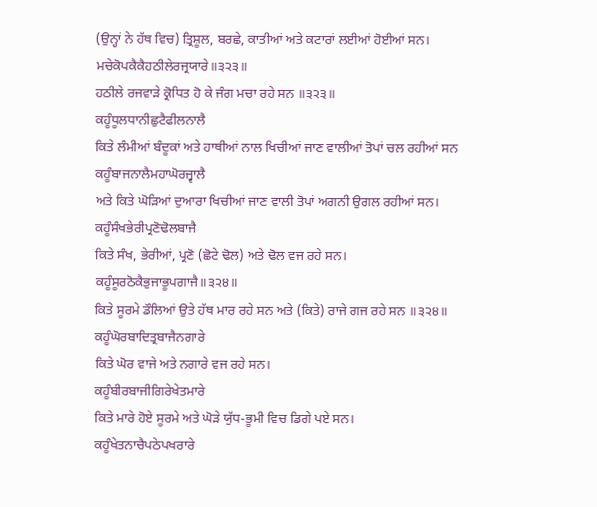(ਉਨ੍ਹਾਂ ਨੇ ਹੱਥ ਵਿਚ) ਤ੍ਰਿਸ਼ੂਲ, ਬਰਛੇ, ਕਾਤੀਆਂ ਅਤੇ ਕਟਾਰਾਂ ਲਈਆਂ ਹੋਈਆਂ ਸਨ।
ਮਚੇਕੋਪਕੈਕੈਹਠੀਲੇਰਜ੍ਰਯਾਰੇ॥੩੨੩॥
ਹਠੀਲੇ ਰਜਵਾੜੇ ਕ੍ਰੋਧਿਤ ਹੋ ਕੇ ਜੰਗ ਮਚਾ ਰਹੇ ਸਨ ॥੩੨੩॥
ਕਹੂੰਧੂਲਧਾਨੀਛੁਟੈਫੀਲਨਾਲੈ
ਕਿਤੇ ਲੰਮੀਆਂ ਬੰਦੂਕਾਂ ਅਤੇ ਹਾਥੀਆਂ ਨਾਲ ਖਿਚੀਆਂ ਜਾਣ ਵਾਲੀਆਂ ਤੋਪਾਂ ਚਲ ਰਹੀਆਂ ਸਨ
ਕਹੂੰਬਾਜਨਾਲੈਮਹਾਘੋਰਜ੍ਵਾਲੈ
ਅਤੇ ਕਿਤੇ ਘੋੜਿਆਂ ਦੁਆਰਾ ਖਿਚੀਆਂ ਜਾਣ ਵਾਲੀ ਤੋਪਾਂ ਅਗਨੀ ਉਗਲ ਰਹੀਆਂ ਸਨ।
ਕਹੂੰਸੰਖਭੇਰੀਪ੍ਰਣੋਢੋਲਬਾਜੈ
ਕਿਤੇ ਸੰਖ, ਭੇਰੀਆਂ, ਪ੍ਰਣੋ (ਛੋਟੇ ਢੋਲ) ਅਤੇ ਢੋਲ ਵਜ ਰਹੇ ਸਨ।
ਕਹੂੰਸੂਰਠੋਕੈਭੁਜਾਭੂਪਗਾਜੈ॥੩੨੪॥
ਕਿਤੇ ਸੂਰਮੇ ਡੌਲਿਆਂ ਉਤੇ ਹੱਥ ਮਾਰ ਰਹੇ ਸਨ ਅਤੇ (ਕਿਤੇ) ਰਾਜੇ ਗਜ ਰਹੇ ਸਨ ॥੩੨੪॥
ਕਹੂੰਘੋਰਬਾਦਿਤ੍ਰਬਾਜੈਨਗਾਰੇ
ਕਿਤੇ ਘੋਰ ਵਾਜੇ ਅਤੇ ਨਗਾਰੇ ਵਜ ਰਹੇ ਸਨ।
ਕਹੂੰਬੀਰਬਾਜੀਗਿਰੇਖੇਤਮਾਰੇ
ਕਿਤੇ ਮਾਰੇ ਹੋਏ ਸੂਰਮੇ ਅਤੇ ਘੋੜੇ ਯੁੱਧ-ਭੂਮੀ ਵਿਚ ਡਿਗੇ ਪਏ ਸਨ।
ਕਹੂੰਖੇਤਨਾਚੈਪਠੇਪਖਰਾਰੇ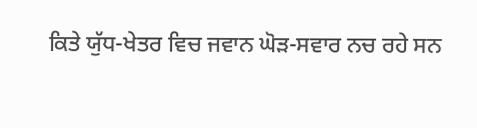ਕਿਤੇ ਯੁੱਧ-ਖੇਤਰ ਵਿਚ ਜਵਾਨ ਘੋੜ-ਸਵਾਰ ਨਚ ਰਹੇ ਸਨ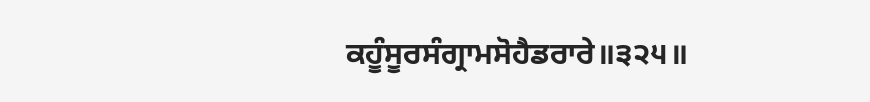ਕਹੂੰਸੂਰਸੰਗ੍ਰਾਮਸੋਹੈਡਰਾਰੇ॥੩੨੫॥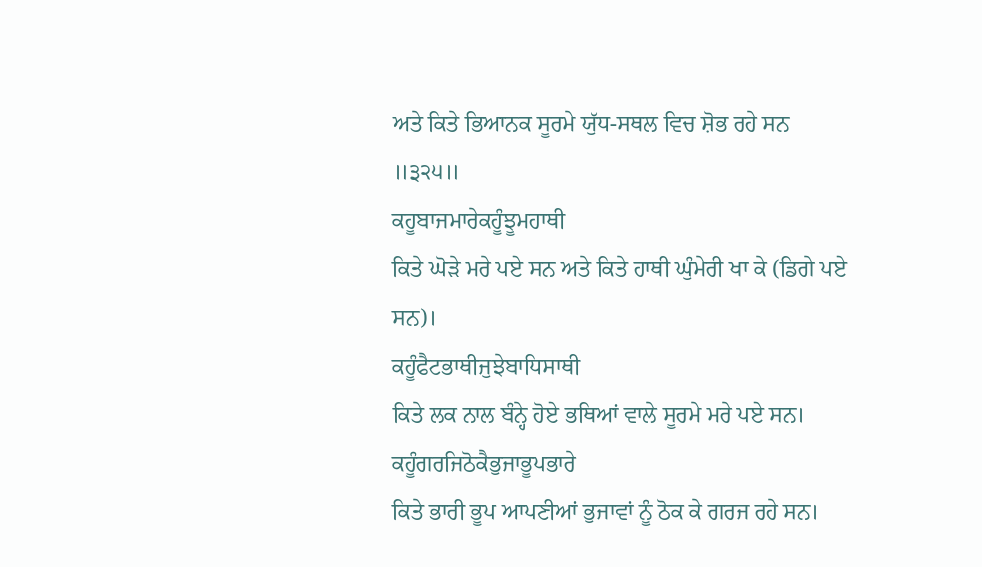ਅਤੇ ਕਿਤੇ ਭਿਆਨਕ ਸੂਰਮੇ ਯੁੱਧ-ਸਥਲ ਵਿਚ ਸ਼ੋਭ ਰਹੇ ਸਨ ॥੩੨੫॥
ਕਹੂਬਾਜਮਾਰੇਕਹੂੰਝੂਮਹਾਥੀ
ਕਿਤੇ ਘੋੜੇ ਮਰੇ ਪਏ ਸਨ ਅਤੇ ਕਿਤੇ ਹਾਥੀ ਘੁੰਮੇਰੀ ਖਾ ਕੇ (ਡਿਗੇ ਪਏ ਸਨ)।
ਕਹੂੰਫੈਟਭਾਥੀਜੁਝੇਬਾਧਿਸਾਥੀ
ਕਿਤੇ ਲਕ ਨਾਲ ਬੰਨ੍ਹੇ ਹੋਏ ਭਥਿਆਂ ਵਾਲੇ ਸੂਰਮੇ ਮਰੇ ਪਏ ਸਨ।
ਕਹੂੰਗਰਜਿਠੋਕੈਭੁਜਾਭੂਪਭਾਰੇ
ਕਿਤੇ ਭਾਰੀ ਭੂਪ ਆਪਣੀਆਂ ਭੁਜਾਵਾਂ ਨੂੰ ਠੋਕ ਕੇ ਗਰਜ ਰਹੇ ਸਨ।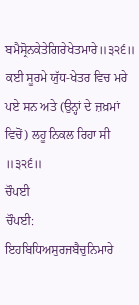ਬਮੈਸ੍ਰੋਨਕੇਤੇਗਿਰੇਖੇਤਮਾਰੇ॥੩੨੬॥
ਕਈ ਸੂਰਮੇ ਯੁੱਧ-ਖੇਤਰ ਵਿਚ ਮਰੇ ਪਏ ਸਨ ਅਤੇ (ਉਨ੍ਹਾਂ ਦੇ ਜ਼ਖ਼ਮਾਂ ਵਿਚੋਂ) ਲਹੂ ਨਿਕਲ ਰਿਹਾ ਸੀ ॥੩੨੬॥
ਚੌਪਈ
ਚੌਪਈ:
ਇਹਬਿਧਿਅਸੁਰਜਬੈਚੁਨਿਮਾਰੇ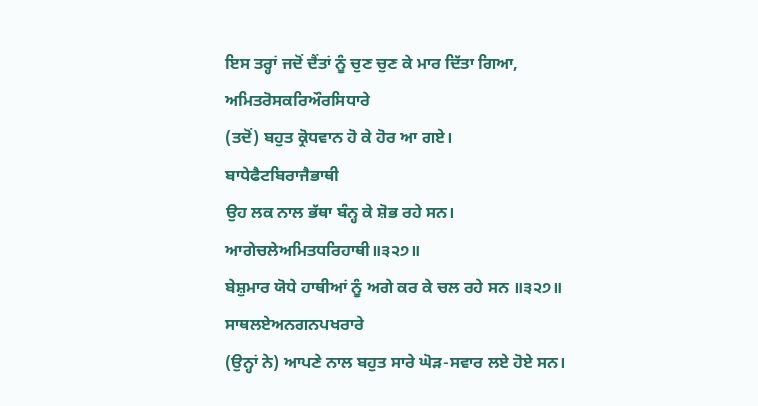ਇਸ ਤਰ੍ਹਾਂ ਜਦੋਂ ਦੈਂਤਾਂ ਨੂੰ ਚੁਣ ਚੁਣ ਕੇ ਮਾਰ ਦਿੱਤਾ ਗਿਆ,
ਅਮਿਤਰੋਸਕਰਿਔਰਸਿਧਾਰੇ
(ਤਦੋਂ) ਬਹੁਤ ਕ੍ਰੋਧਵਾਨ ਹੋ ਕੇ ਹੋਰ ਆ ਗਏ।
ਬਾਧੇਫੈਟਬਿਰਾਜੈਭਾਥੀ
ਉਹ ਲਕ ਨਾਲ ਭੱਥਾ ਬੰਨ੍ਹ ਕੇ ਸ਼ੋਭ ਰਹੇ ਸਨ।
ਆਗੇਚਲੇਅਮਿਤਧਰਿਹਾਥੀ॥੩੨੭॥
ਬੇਸ਼ੁਮਾਰ ਯੋਧੇ ਹਾਥੀਆਂ ਨੂੰ ਅਗੇ ਕਰ ਕੇ ਚਲ ਰਹੇ ਸਨ ॥੩੨੭॥
ਸਾਥਲਏਅਨਗਨਪਖਰਾਰੇ
(ਉਨ੍ਹਾਂ ਨੇ) ਆਪਣੇ ਨਾਲ ਬਹੁਤ ਸਾਰੇ ਘੋੜ-ਸਵਾਰ ਲਏ ਹੋਏ ਸਨ।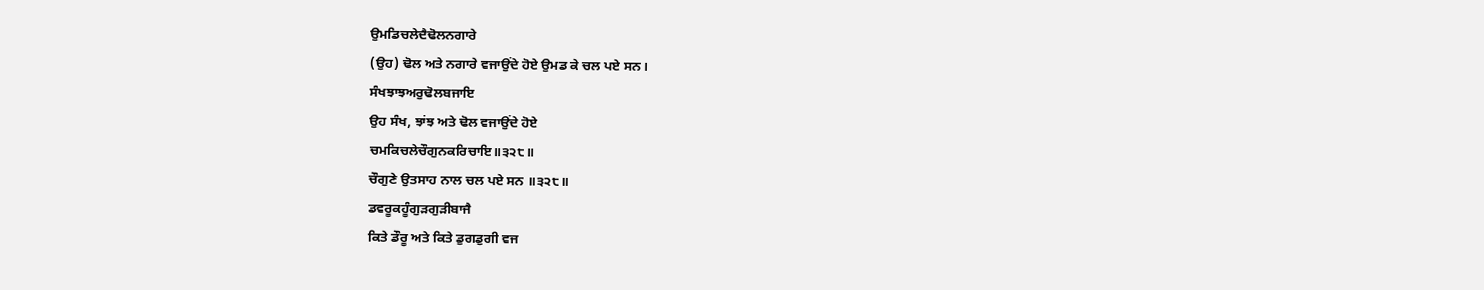ਉਮਡਿਚਲੇਦੈਢੋਲਨਗਾਰੇ
(ਉਹ) ਢੋਲ ਅਤੇ ਨਗਾਰੇ ਵਜਾਉਂਦੇ ਹੋਏ ਉਮਡ ਕੇ ਚਲ ਪਏ ਸਨ।
ਸੰਖਝਾਝਅਰੁਢੋਲਬਜਾਇ
ਉਹ ਸੰਖ, ਝਾਂਝ ਅਤੇ ਢੋਲ ਵਜਾਉਂਦੇ ਹੋਏ
ਚਮਕਿਚਲੇਚੌਗੁਨਕਰਿਚਾਇ॥੩੨੮॥
ਚੌਗੁਣੇ ਉਤਸਾਹ ਨਾਲ ਚਲ ਪਏ ਸਨ ॥੩੨੮॥
ਡਵਰੂਕਹੂੰਗੁੜਗੁੜੀਬਾਜੈ
ਕਿਤੇ ਡੌਰੂ ਅਤੇ ਕਿਤੇ ਡੁਗਡੁਗੀ ਵਜ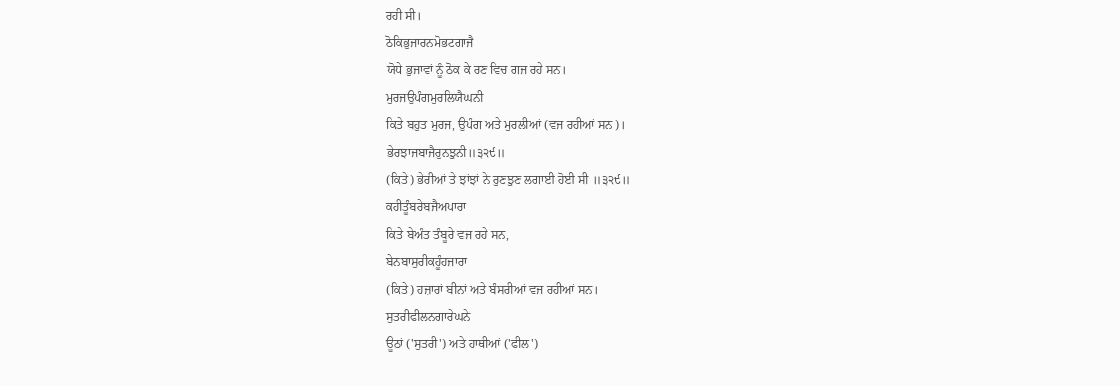ਰਹੀ ਸੀ।
ਠੋਕਿਭੁਜਾਰਨਮੋਭਟਗਾਜੈ
ਯੋਧੇ ਭੁਜਾਵਾਂ ਨੂੰ ਠੋਕ ਕੇ ਰਣ ਵਿਚ ਗਜ ਰਹੇ ਸਨ।
ਮੁਰਜਉਪੰਗਮੁਰਲਿਯੈਘਨੀ
ਕਿਤੇ ਬਹੁਤ ਮੁਰਜ, ਉਪੰਗ ਅਤੇ ਮੁਰਲੀਆਂ (ਵਜ ਰਹੀਆਂ ਸਨ)।
ਭੇਰਝਾਜਬਾਜੈਰੁਨਝੁਨੀ॥੩੨੯॥
(ਕਿਤੇ) ਭੇਰੀਆਂ ਤੇ ਝਾਂਝਾਂ ਨੇ ਰੁਣਝੁਣ ਲਗਾਈ ਹੋਈ ਸੀ ॥੩੨੯॥
ਕਹੀਤੂੰਬਰੇਬਜੈਅਪਾਰਾ
ਕਿਤੇ ਬੇਅੰਤ ਤੰਬੂਰੇ ਵਜ ਰਹੇ ਸਨ,
ਬੇਨਬਾਸੁਰੀਕਹੂੰਹਜਾਰਾ
(ਕਿਤੇ) ਹਜ਼ਾਰਾਂ ਬੀਨਾਂ ਅਤੇ ਬੰਸਰੀਆਂ ਵਜ ਰਹੀਆਂ ਸਨ।
ਸੁਤਰੀਫੀਲਨਗਾਰੇਘਨੇ
ਊਠਾਂ ('ਸੁਤਰੀ') ਅਤੇ ਹਾਥੀਆਂ ('ਫੀਲ')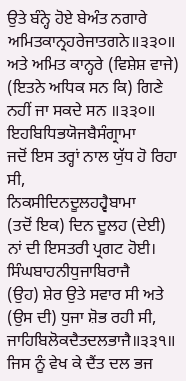ਉਤੇ ਬੰਨ੍ਹੇ ਹੋਏ ਬੇਅੰਤ ਨਗਾਰੇ
ਅਮਿਤਕਾਨ੍ਰਹਰੇਜਾਤਗਨੇ॥੩੩੦॥
ਅਤੇ ਅਮਿਤ ਕਾਨ੍ਹਰੇ (ਵਿਸ਼ੇਸ਼ ਵਾਜੇ) (ਇਤਨੇ ਅਧਿਕ ਸਨ ਕਿ) ਗਿਣੇ ਨਹੀਂ ਜਾ ਸਕਦੇ ਸਨ ॥੩੩੦॥
ਇਹਬਿਧਿਭਯੋਜਬੈਸੰਗ੍ਰਾਮਾ
ਜਦੋਂ ਇਸ ਤਰ੍ਹਾਂ ਨਾਲ ਯੁੱਧ ਹੋ ਰਿਹਾ ਸੀ,
ਨਿਕਸੀਦਿਨਦੂਲਹਹ੍ਵੈਬਾਮਾ
(ਤਦੋਂ ਇਕ) ਦਿਨ ਦੂਲਹ (ਦੇਈ) ਨਾਂ ਦੀ ਇਸਤਰੀ ਪ੍ਰਗਟ ਹੋਈ।
ਸਿੰਘਬਾਹਨੀਧੁਜਾਬਿਰਾਜੈ
(ਉਹ) ਸ਼ੇਰ ਉਤੇ ਸਵਾਰ ਸੀ ਅਤੇ (ਉਸ ਦੀ) ਧੁਜਾ ਸ਼ੋਭ ਰਹੀ ਸੀ,
ਜਾਹਿਬਿਲੋਕਦੈਤਦਲਭਾਜੈ॥੩੩੧॥
ਜਿਸ ਨੂੰ ਵੇਖ ਕੇ ਦੈਂਤ ਦਲ ਭਜ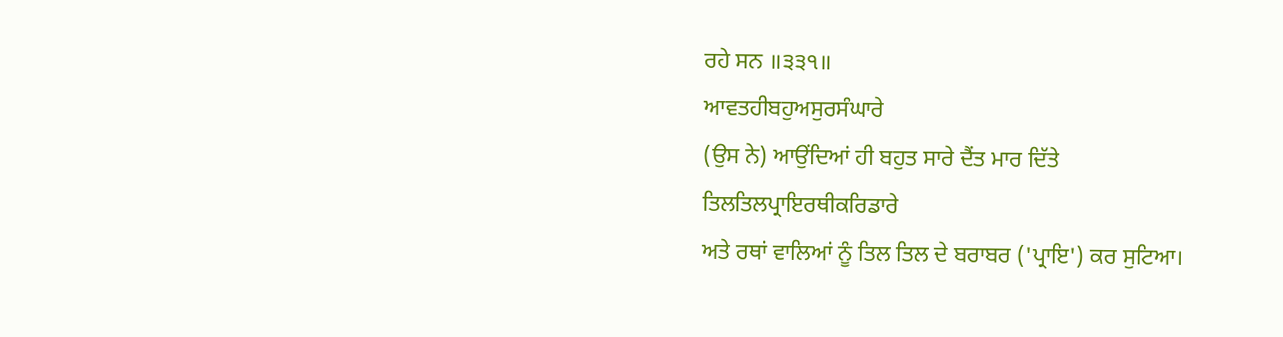ਰਹੇ ਸਨ ॥੩੩੧॥
ਆਵਤਹੀਬਹੁਅਸੁਰਸੰਘਾਰੇ
(ਉਸ ਨੇ) ਆਉਂਦਿਆਂ ਹੀ ਬਹੁਤ ਸਾਰੇ ਦੈਂਤ ਮਾਰ ਦਿੱਤੇ
ਤਿਲਤਿਲਪ੍ਰਾਇਰਥੀਕਰਿਡਾਰੇ
ਅਤੇ ਰਥਾਂ ਵਾਲਿਆਂ ਨੂੰ ਤਿਲ ਤਿਲ ਦੇ ਬਰਾਬਰ ('ਪ੍ਰਾਇ') ਕਰ ਸੁਟਿਆ।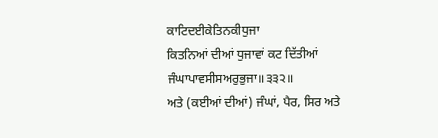ਕਾਟਿਦਈਕੇਤਿਨਕੀਧੁਜਾ
ਕਿਤਨਿਆਂ ਦੀਆਂ ਧੁਜਾਵਾਂ ਕਟ ਦਿੱਤੀਆਂ
ਜੰਘਾਪਾਵਸੀਸਅਰੁਭੁਜਾ॥੩੩੨॥
ਅਤੇ (ਕਈਆਂ ਦੀਆਂ) ਜੰਘਾਂ, ਪੈਰ, ਸਿਰ ਅਤੇ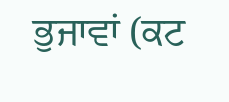ਭੁਜਾਵਾਂ (ਕਟ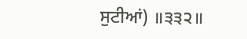ਸੁਟੀਆਂ) ॥੩੩੨॥